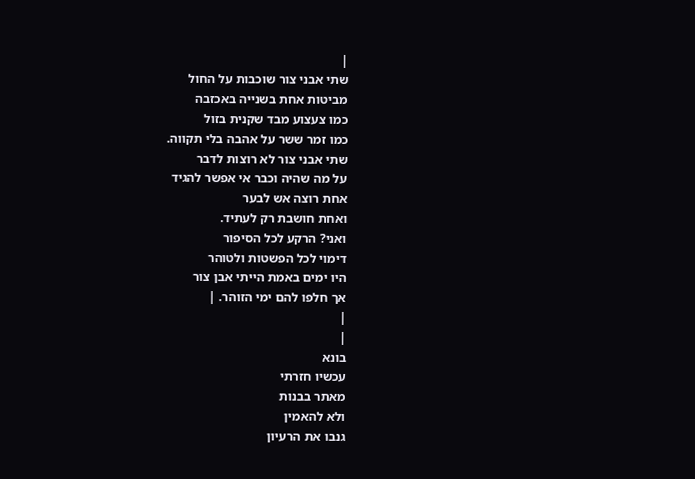|
שתי אבני צור שוכבות על החול
מביטות אחת בשנייה באכזבה
כמו צעצוע מבד שקנית בזול
כמו זמר ששר על אהבה בלי תקווה.
שתי אבני צור לא רוצות לדבר
על מה שהיה וכבר אי אפשר להגיד
אחת רוצה אש לבער
ואחת חושבת רק לעתיד.
ואני? הרקע לכל הסיפור
דימוי לכל הפשטות ולטוהר
היו ימים באמת הייתי אבן צור
אך חלפו להם ימי הזוהר. |
|
|
בונא
עכשיו חזרתי
מאתר בבנות
ולא להאמין
גנבו את הרעיון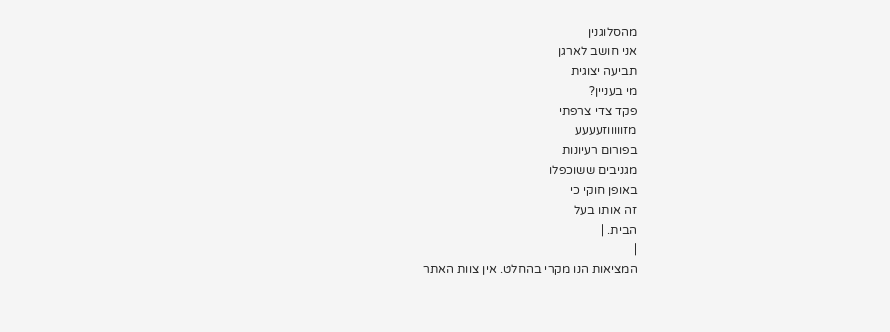מהסלוגנין
אני חושב לארגן
תביעה יצוגית
מי בעניין?
פקד צדי צרפתי
מזוווווזעעעע
בפורום רעיונות
מגניבים ששוכפלו
באופן חוקי כי
זה אותו בעל
הבית. |
|
המציאות הנו מקרי בהחלט. אין צוות האתר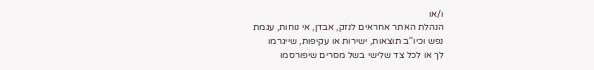ו/או
הנהלת האתר אחראים לנזק, אבדן, אי נוחות, עגמת
נפש וכיו''ב תוצאות, ישירות או עקיפות, שייגרמו
לך או לכל צד שלישי בשל מסרים שיפורסמו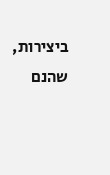ביצירות, שהנם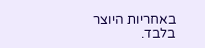באחריות היוצר בלבד.